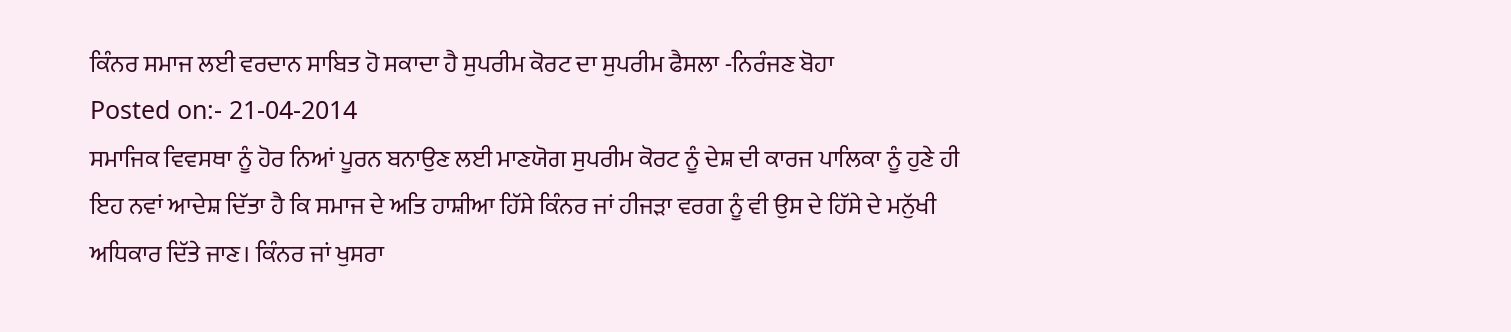ਕਿੰਨਰ ਸਮਾਜ ਲਈ ਵਰਦਾਨ ਸਾਬਿਤ ਹੋ ਸਕਾਦਾ ਹੈ ਸੁਪਰੀਮ ਕੋਰਟ ਦਾ ਸੁਪਰੀਮ ਫੈਸਲਾ -ਨਿਰੰਜਣ ਬੋਹਾ
Posted on:- 21-04-2014
ਸਮਾਜਿਕ ਵਿਵਸਥਾ ਨੂੰ ਹੋਰ ਨਿਆਂ ਪੂਰਨ ਬਨਾਉਣ ਲਈ ਮਾਣਯੋਗ ਸੁਪਰੀਮ ਕੋਰਟ ਨੂੰ ਦੇਸ਼ ਦੀ ਕਾਰਜ ਪਾਲਿਕਾ ਨੂੰ ਹੁਣੇ ਹੀ ਇਹ ਨਵਾਂ ਆਦੇਸ਼ ਦਿੱਤਾ ਹੈ ਕਿ ਸਮਾਜ ਦੇ ਅਤਿ ਹਾਸ਼ੀਆ ਹਿੱਸੇ ਕਿੰਨਰ ਜਾਂ ਹੀਜੜਾ ਵਰਗ ਨੂੰ ਵੀ ਉਸ ਦੇ ਹਿੱਸੇ ਦੇ ਮਨੁੱਖੀ ਅਧਿਕਾਰ ਦਿੱਤੇ ਜਾਣ। ਕਿੰਨਰ ਜਾਂ ਖੁਸਰਾ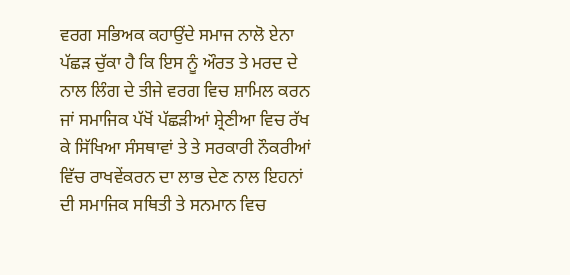ਵਰਗ ਸਭਿਅਕ ਕਹਾਉਂਦੇ ਸਮਾਜ ਨਾਲੋ ਏਨਾ ਪੱਛੜ ਚੁੱਕਾ ਹੈ ਕਿ ਇਸ ਨੂੰ ਔਰਤ ਤੇ ਮਰਦ ਦੇ ਨਾਲ ਲਿੰਗ ਦੇ ਤੀਜੇ ਵਰਗ ਵਿਚ ਸ਼ਾਮਿਲ ਕਰਨ ਜਾਂ ਸਮਾਜਿਕ ਪੱਖੋਂ ਪੱਛੜੀਆਂ ਸ਼੍ਰੇਣੀਆ ਵਿਚ ਰੱਖ ਕੇ ਸਿੱਖਿਆ ਸੰਸਥਾਵਾਂ ਤੇ ਤੇ ਸਰਕਾਰੀ ਨੌਕਰੀਆਂ ਵਿੱਚ ਰਾਖਵੇਂਕਰਨ ਦਾ ਲਾਭ ਦੇਣ ਨਾਲ ਇਹਨਾਂ ਦੀ ਸਮਾਜਿਕ ਸਥਿਤੀ ਤੇ ਸਨਮਾਨ ਵਿਚ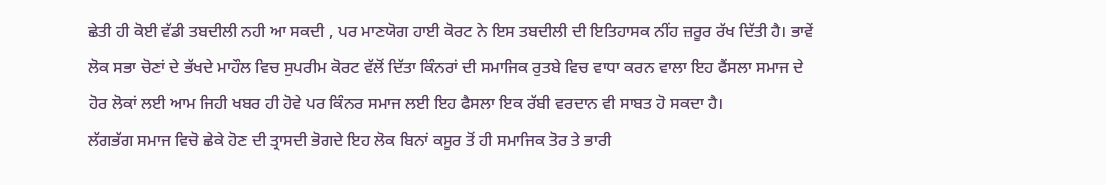ਛੇਤੀ ਹੀ ਕੋਈ ਵੱਡੀ ਤਬਦੀਲੀ ਨਹੀ ਆ ਸਕਦੀ , ਪਰ ਮਾਣਯੋਗ ਹਾਈ ਕੋਰਟ ਨੇ ਇਸ ਤਬਦੀਲੀ ਦੀ ਇਤਿਹਾਸਕ ਨੀਂਹ ਜ਼ਰੂਰ ਰੱਖ ਦਿੱਤੀ ਹੈ। ਭਾਵੇਂ ਲੋਕ ਸਭਾ ਚੋਣਾਂ ਦੇ ਭੱਖਦੇ ਮਾਹੌਲ ਵਿਚ ਸੁਪਰੀਮ ਕੋਰਟ ਵੱਲੋਂ ਦਿੱਤਾ ਕਿੰਨਰਾਂ ਦੀ ਸਮਾਜਿਕ ਰੁਤਬੇ ਵਿਚ ਵਾਧਾ ਕਰਨ ਵਾਲਾ ਇਹ ਫੈਂਸਲਾ ਸਮਾਜ ਦੇ ਹੋਰ ਲੋਕਾਂ ਲਈ ਆਮ ਜਿਹੀ ਖਬਰ ਹੀ ਹੋਵੇ ਪਰ ਕਿੰਨਰ ਸਮਾਜ ਲਈ ਇਹ ਫੈਸਲਾ ਇਕ ਰੱਬੀ ਵਰਦਾਨ ਵੀ ਸਾਬਤ ਹੋ ਸਕਦਾ ਹੈ।
ਲੱਗਭੱਗ ਸਮਾਜ ਵਿਚੋ ਛੇਕੇ ਹੋਣ ਦੀ ਤ੍ਰਾਸਦੀ ਭੋਗਦੇ ਇਹ ਲੋਕ ਬਿਨਾਂ ਕਸੂਰ ਤੋਂ ਹੀ ਸਮਾਜਿਕ ਤੋਰ ਤੇ ਭਾਰੀ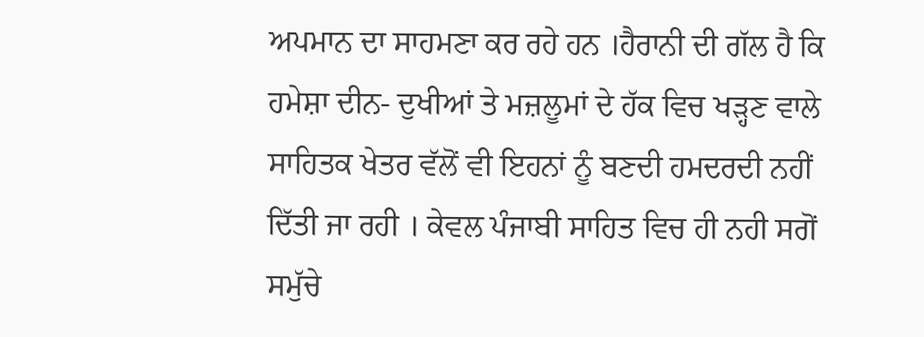ਅਪਮਾਨ ਦਾ ਸਾਹਮਣਾ ਕਰ ਰਹੇ ਹਨ ।ਹੈਰਾਨੀ ਦੀ ਗੱਲ ਹੈ ਕਿ ਹਮੇਸ਼ਾ ਦੀਨ- ਦੁਖੀਆਂ ਤੇ ਮਜ਼ਲੂਮਾਂ ਦੇ ਹੱਕ ਵਿਚ ਖੜ੍ਹਣ ਵਾਲੇ ਸਾਹਿਤਕ ਖੇਤਰ ਵੱਲੋਂ ਵੀ ਇਹਨਾਂ ਨੂੰ ਬਣਦੀ ਹਮਦਰਦੀ ਨਹੀਂ ਦਿੱਤੀ ਜਾ ਰਹੀ । ਕੇਵਲ ਪੰਜਾਬੀ ਸਾਹਿਤ ਵਿਚ ਹੀ ਨਹੀ ਸਗੋਂ ਸਮੁੱਚੇ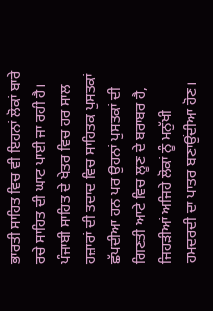ਭਾਰਤੀ ਸਾਹਿਤ ਵਿਚ ਵੀ ਇਹਨਾਂ ਲੋਕਾਂ ਬਾਰੇ ਰਚੇ ਸਾਹਿਤ ਦੀ ਘਾਟ ਪਾਈ ਜਾ ਰਹੀ ਹੈ। ਪੰਜਾਬੀ ਸਾਹਿਤ ਦੇ ਖੇਤਰ ਵਿਚ ਹਰ ਸਾਲ ਹਜ਼ਾਰਾਂ ਦੀ ਤਦਾਦ ਵਿਚ ਸਾਹਿਤਕ ਪੁਸਤਕਾਂ ਛੱਪਦੀਆ ਹਨ ਪਰ ਉਹਨਾਂ ਪੁਸਤਕਾਂ ਦੀ ਗਿਣਤੀ ਆਟੇ ਵਿਚ ਲੂਣ ਦੇ ਬਰਾਬਰ ਹੈ, ਜਿਹੜੀਆਂ ਅਜਿਹੇ ਲੋਕਾਂ ਨੂੰ ਮਨੁੱਖੀ ਹਮਦਰਦੀ ਦਾ ਪਾਤਰ ਬਣਾਉਂਦੀਆ ਹੋਣ।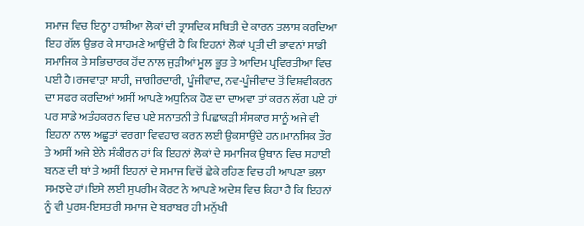ਸਮਾਜ ਵਿਚ ਇਨ੍ਹਾ ਹਾਸ਼ੀਆ ਲੋਕਾਂ ਦੀ ਤ੍ਰਾਸਦਿਕ ਸਥਿਤੀ ਦੇ ਕਾਰਨ ਤਲਾਸ਼ ਕਰਦਿਆ ਇਹ ਗੱਲ ਉਭਰ ਕੇ ਸਾਹਮਣੇ ਆਉਂਦੀ ਹੈ ਕਿ ਇਹਨਾਂ ਲੋਕਾਂ ਪ੍ਰਤੀ ਦੀ ਭਾਵਨਾਂ ਸਾਡੀ ਸਮਾਜਿਕ ਤੇ ਸਭਿਚਾਰਕ ਹੋਂਦ ਨਾਲ ਜੁੜੀਆਂ ਮੂਲ ਭੂਤ ਤੇ ਆਦਿਮ ਪ੍ਰਵਿਰਤੀਆ ਵਿਚ ਪਈ ਹੈ।ਰਜਵਾੜਾ ਸ਼ਾਹੀ, ਜਾਗੀਰਦਾਰੀ, ਪੂੰਜੀਵਾਦ, ਨਵ-ਪੂੰਜੀਵਾਦ ਤੋਂ ਵਿਸ਼ਵੀਕਰਨ ਦਾ ਸਫਰ ਕਰਦਿਆਂ ਅਸੀਂ ਆਪਣੇ ਅਧੁਨਿਕ ਹੋਣ ਦਾ ਦਾਅਵਾ ਤਾਂ ਕਰਨ ਲੱਗ ਪਏ ਹਾਂ ਪਰ ਸਾਡੇ ਅਤੰਹਕਰਨ ਵਿਚ ਪਏ ਸਨਾਤਨੀ ਤੇ ਪਿਛਾਕੜੀ ਸੰਸਕਾਰ ਸਾਨੂੰ ਅਜੇ ਵੀ ਇਹਨਾ ਨਾਲ ਅਛੂਤਾਂ ਵਰਗਾ ਵਿਵਹਾਰ ਕਰਨ ਲਈ ਉਕਸਾਉਂਦੇ ਹਨ।ਮਾਨਸਿਕ ਤੌਰ ਤੇ ਅਸੀਂ ਅਜੇ ਏਨੇ ਸੰਕੀਰਨ ਹਾਂ ਕਿ ਇਹਨਾਂ ਲੋਕਾਂ ਦੇ ਸਮਾਜਿਕ ਉਥਾਨ ਵਿਚ ਸਹਾਈ ਬਨਣ ਦੀ ਥਾਂ ਤੇ ਅਸੀਂ ਇਹਨਾਂ ਦੇ ਸਮਾਜ ਵਿਚੋਂ ਛੇਕੇ ਰਹਿਣ ਵਿਚ ਹੀ ਆਪਣਾ ਭਲਾ ਸਮਝਦੇ ਹਾਂ।ਇਸੇ ਲਈ ਸੁਪਰੀਮ ਕੋਰਟ ਨੇ ਆਪਣੇ ਅਦੇਸ਼ ਵਿਚ ਕਿਹਾ ਹੈ ਕਿ ਇਹਨਾਂ ਨੂੰ ਵੀ ਪੁਰਸ਼-ਇਸਤਰੀ ਸਮਾਜ ਦੇ ਬਰਾਬਰ ਹੀ ਮਨੁੱਖੀ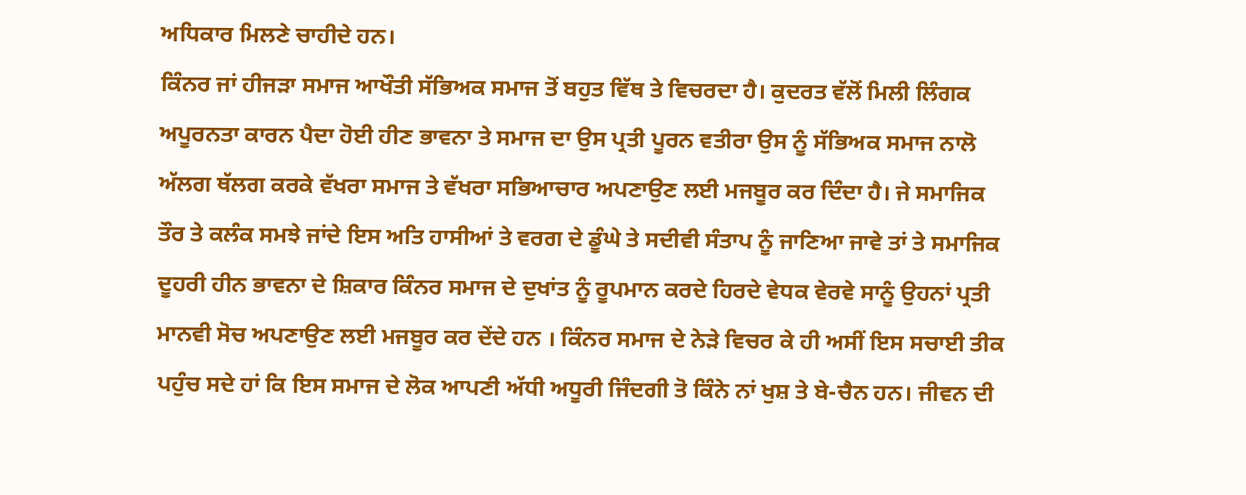ਅਧਿਕਾਰ ਮਿਲਣੇ ਚਾਹੀਦੇ ਹਨ।
ਕਿੰਨਰ ਜਾਂ ਹੀਜੜਾ ਸਮਾਜ ਆਖੌਤੀ ਸੱਭਿਅਕ ਸਮਾਜ ਤੋਂ ਬਹੁਤ ਵਿੱਥ ਤੇ ਵਿਚਰਦਾ ਹੈ। ਕੁਦਰਤ ਵੱਲੋਂ ਮਿਲੀ ਲਿੰਗਕ ਅਪੂਰਨਤਾ ਕਾਰਨ ਪੈਦਾ ਹੋਈ ਹੀਣ ਭਾਵਨਾ ਤੇ ਸਮਾਜ ਦਾ ਉਸ ਪ੍ਰਤੀ ਪੂਰਨ ਵਤੀਰਾ ਉਸ ਨੂੰ ਸੱਭਿਅਕ ਸਮਾਜ ਨਾਲੋ ਅੱਲਗ ਥੱਲਗ ਕਰਕੇ ਵੱਖਰਾ ਸਮਾਜ ਤੇ ਵੱਖਰਾ ਸਭਿਆਚਾਰ ਅਪਣਾਉਣ ਲਈ ਮਜਬੂਰ ਕਰ ਦਿੰਦਾ ਹੈ। ਜੇ ਸਮਾਜਿਕ ਤੌਰ ਤੇ ਕਲੰਕ ਸਮਝੇ ਜਾਂਦੇ ਇਸ ਅਤਿ ਹਾਸੀਆਂ ਤੇ ਵਰਗ ਦੇ ਡੂੰਘੇ ਤੇ ਸਦੀਵੀ ਸੰਤਾਪ ਨੂੰ ਜਾਣਿਆ ਜਾਵੇ ਤਾਂ ਤੇ ਸਮਾਜਿਕ ਦੂਹਰੀ ਹੀਨ ਭਾਵਨਾ ਦੇ ਸ਼ਿਕਾਰ ਕਿੰਨਰ ਸਮਾਜ ਦੇ ਦੁਖਾਂਤ ਨੂੰ ਰੂਪਮਾਨ ਕਰਦੇ ਹਿਰਦੇ ਵੇਧਕ ਵੇਰਵੇ ਸਾਨੂੰ ਉਹਨਾਂ ਪ੍ਰਤੀ ਮਾਨਵੀ ਸੋਚ ਅਪਣਾਉਣ ਲਈ ਮਜਬੂਰ ਕਰ ਦੇਂਦੇ ਹਨ । ਕਿੰਨਰ ਸਮਾਜ ਦੇ ਨੇੜੇ ਵਿਚਰ ਕੇ ਹੀ ਅਸੀਂ ਇਸ ਸਚਾਈ ਤੀਕ ਪਹੁੰਚ ਸਦੇ ਹਾਂ ਕਿ ਇਸ ਸਮਾਜ ਦੇ ਲੋਕ ਆਪਣੀ ਅੱਧੀ ਅਧੂਰੀ ਜਿੰਦਗੀ ਤੋ ਕਿੰਨੇ ਨਾਂ ਖੁਸ਼ ਤੇ ਬੇ-ਚੈਨ ਹਨ। ਜੀਵਨ ਦੀ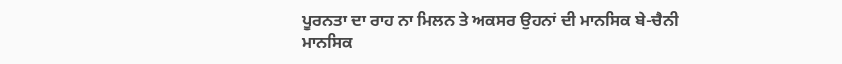ਪੂਰਨਤਾ ਦਾ ਰਾਹ ਨਾ ਮਿਲਨ ਤੇ ਅਕਸਰ ਉਹਨਾਂ ਦੀ ਮਾਨਸਿਕ ਬੇ-ਚੈਨੀ ਮਾਨਸਿਕ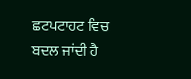ਛਟਪਟਾਹਟ ਵਿਚ ਬਦਲ ਜਾਂਦੀ ਹੈ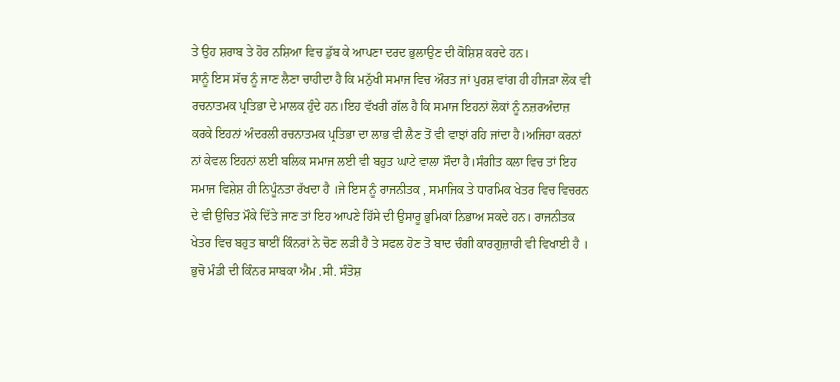ਤੇ ਉਹ ਸ਼ਰਾਬ ਤੇ ਹੋਰ ਨਸ਼ਿਆ ਵਿਚ ਡੁੱਬ ਕੇ ਆਪਣਾ ਦਰਦ ਭੁਲਾਉਣ ਦੀ ਕੋਸ਼ਿਸ਼ ਕਰਦੇ ਹਨ।
ਸਾਨੂੰ ਇਸ ਸੱਚ ਨੂੰ ਜਾਣ ਲੈਣਾ ਚਾਹੀਦਾ ਹੈ ਕਿ ਮਨੁੱਖੀ ਸਮਾਜ ਵਿਚ ਔਰਤ ਜਾਂ ਪੁਰਸ਼ ਵਾਂਗ ਹੀ ਹੀਜੜਾ ਲੋਕ ਵੀ ਰਚਨਾਤਮਕ ਪ੍ਰਤਿਭਾ ਦੇ ਮਾਲਕ ਹੁੰਦੇ ਹਨ।ਇਹ ਵੱਖਰੀ ਗੱਲ ਹੈ ਕਿ ਸਮਾਜ ਇਹਨਾਂ ਲੋਕਾਂ ਨੂੰ ਨਜ਼ਰਅੰਦਾਜ਼ ਕਰਕੇ ਇਹਨਾਂ ਅੰਦਰਲੀ ਰਚਨਾਤਮਕ ਪ੍ਰਤਿਭਾ ਦਾ ਲਾਭ ਵੀ ਲੈਣ ਤੋਂ ਵੀ ਵਾਝਾਂ ਰਹਿ ਜਾਂਦਾ ਹੈ।ਅਜਿਹਾ ਕਰਨਾਂ ਨਾਂ ਕੇਵਲ ਇਹਨਾਂ ਲਈ ਬਲਿਕ ਸਮਾਜ ਲਈ ਵੀ ਬਹੁਤ ਘਾਟੇ ਵਾਲਾ ਸੌਦਾ ਹੈ।ਸੰਗੀਤ ਕਲਾ ਵਿਚ ਤਾਂ ਇਹ ਸਮਾਜ ਵਿਸ਼ੇਸ਼ ਹੀ ਨਿਪੂੰਨਤਾ ਰੱਖਦਾ ਹੈ ।ਜੇ ਇਸ ਨੂੰ ਰਾਜਨੀਤਕ , ਸਮਾਜਿਕ ਤੇ ਧਾਰਮਿਕ ਖੇਤਰ ਵਿਚ ਵਿਚਰਨ ਦੇ ਵੀ ਉਚਿਤ ਮੌਕੇ ਦਿੱਤੇ ਜਾਣ ਤਾਂ ਇਹ ਆਪਣੇ ਹਿੱਸੇ ਦੀ ਉਸਾਰੂ ਭੁਮਿਕਾਂ ਨਿਭਾਅ ਸਕਦੇ ਹਨ। ਰਾਜਨੀਤਕ ਖੇਤਰ ਵਿਚ ਬਹੁਤ ਥਾਈਂ ਕਿੰਨਰਾਂ ਨੇ ਚੋਣ ਲੜੀ ਹੈ ਤੇ ਸਫਲ ਹੋਣ ਤੋ ਬਾਦ ਚੰਗੀ ਕਾਰਗੁਜ਼ਾਰੀ ਵੀ ਵਿਖਾਈ ਹੈ । ਭੁਚੋ ਮੰਡੀ ਦੀ ਕਿੰਨਰ ਸਾਬਕਾ ਐਮ .ਸੀ. ਸੰਤੋਸ਼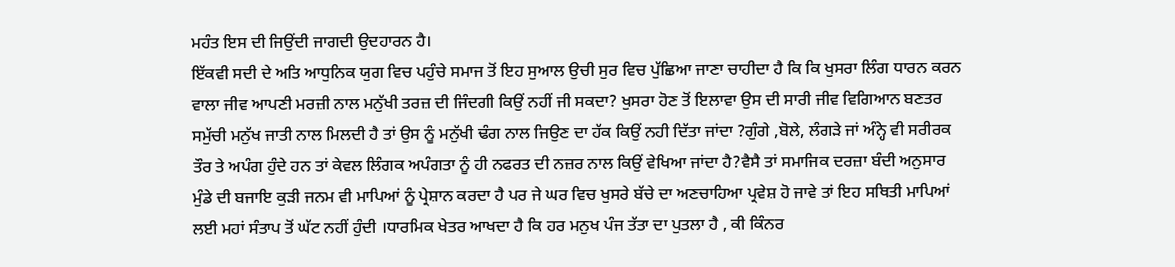ਮਹੰਤ ਇਸ ਦੀ ਜਿਉਂਦੀ ਜਾਗਦੀ ਉਦਹਾਰਨ ਹੈ।
ਇੱਕਵੀ ਸਦੀ ਦੇ ਅਤਿ ਆਧੁਨਿਕ ਯੁਗ ਵਿਚ ਪਹੁੰਚੇ ਸਮਾਜ ਤੋਂ ਇਹ ਸੁਆਲ ਉਚੀ ਸੁਰ ਵਿਚ ਪੁੱਛਿਆ ਜਾਣਾ ਚਾਹੀਦਾ ਹੈ ਕਿ ਕਿ ਖੁਸਰਾ ਲਿੰਗ ਧਾਰਨ ਕਰਨ ਵਾਲਾ ਜੀਵ ਆਪਣੀ ਮਰਜ਼ੀ ਨਾਲ ਮਨੁੱਖੀ ਤਰਜ਼ ਦੀ ਜਿੰਦਗੀ ਕਿਉਂ ਨਹੀਂ ਜੀ ਸਕਦਾ? ਖੁਸਰਾ ਹੋਣ ਤੋਂ ਇਲਾਵਾ ਉਸ ਦੀ ਸਾਰੀ ਜੀਵ ਵਿਗਿਆਨ ਬਣਤਰ ਸਮੁੱਚੀ ਮਨੁੱਖ ਜਾਤੀ ਨਾਲ ਮਿਲਦੀ ਹੈ ਤਾਂ ਉਸ ਨੂੰ ਮਨੁੱਖੀ ਢੰਗ ਨਾਲ ਜਿਉਣ ਦਾ ਹੱਕ ਕਿਉਂ ਨਹੀ ਦਿੱਤਾ ਜਾਂਦਾ ?ਗੁੰਗੇ ,ਬੋਲੇ, ਲੰਗੜੇ ਜਾਂ ਅੰਨ੍ਹੇ ਵੀ ਸਰੀਰਕ ਤੌਰ ਤੇ ਅਪੰਗ ਹੁੰਦੇ ਹਨ ਤਾਂ ਕੇਵਲ ਲਿੰਗਕ ਅਪੰਗਤਾ ਨੂੰ ਹੀ ਨਫਰਤ ਦੀ ਨਜ਼ਰ ਨਾਲ ਕਿਉਂ ਵੇਖਿਆ ਜਾਂਦਾ ਹੈ?ਵੈਸੈ ਤਾਂ ਸਮਾਜਿਕ ਦਰਜ਼ਾ ਬੰਦੀ ਅਨੁਸਾਰ ਮੁੰਡੇ ਦੀ ਬਜਾਇ ਕੁੜੀ ਜਨਮ ਵੀ ਮਾਪਿਆਂ ਨੂੰ ਪ੍ਰੇਸ਼ਾਨ ਕਰਦਾ ਹੈ ਪਰ ਜੇ ਘਰ ਵਿਚ ਖੁਸਰੇ ਬੱਚੇ ਦਾ ਅਣਚਾਹਿਆ ਪ੍ਰਵੇਸ਼ ਹੋ ਜਾਵੇ ਤਾਂ ਇਹ ਸਥਿਤੀ ਮਾਪਿਆਂ ਲਈ ਮਹਾਂ ਸੰਤਾਪ ਤੋਂ ਘੱਟ ਨਹੀਂ ਹੁੰਦੀ ।ਧਾਰਮਿਕ ਖੇਤਰ ਆਖਦਾ ਹੈ ਕਿ ਹਰ ਮਨੁਖ ਪੰਜ ਤੱਤਾ ਦਾ ਪੁਤਲਾ ਹੈ , ਕੀ ਕਿੰਨਰ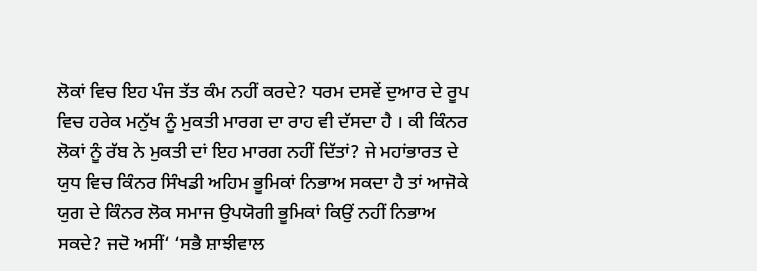ਲੋਕਾਂ ਵਿਚ ਇਹ ਪੰਜ ਤੱਤ ਕੰਮ ਨਹੀਂ ਕਰਦੇ? ਧਰਮ ਦਸਵੇਂ ਦੁਆਰ ਦੇ ਰੂਪ ਵਿਚ ਹਰੇਕ ਮਨੁੱਖ ਨੂੰ ਮੁਕਤੀ ਮਾਰਗ ਦਾ ਰਾਹ ਵੀ ਦੱਸਦਾ ਹੈ । ਕੀ ਕਿੰਨਰ ਲੋਕਾਂ ਨੂੰ ਰੱਬ ਨੇ ਮੁਕਤੀ ਦਾਂ ਇਹ ਮਾਰਗ ਨਹੀਂ ਦਿੱਤਾਂ? ਜੇ ਮਹਾਂਭਾਰਤ ਦੇ ਯੁਧ ਵਿਚ ਕਿੰਨਰ ਸਿੰਖਡੀ ਅਹਿਮ ਭੂਮਿਕਾਂ ਨਿਭਾਅ ਸਕਦਾ ਹੈ ਤਾਂ ਆਜੋਕੇ ਯੁਗ ਦੇ ਕਿੰਨਰ ਲੋਕ ਸਮਾਜ ਉਪਯੋਗੀ ਭੂਮਿਕਾਂ ਕਿਉਂ ਨਹੀਂ ਨਿਭਾਅ ਸਕਦੇ? ਜਦੋ ਅਸੀਂ‘ ‘ਸਭੈ ਸ਼ਾਝੀਵਾਲ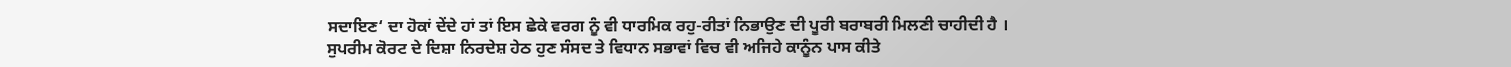ਸਦਾਇਣ‘ ਦਾ ਹੋਕਾਂ ਦੇਂਦੇ ਹਾਂ ਤਾਂ ਇਸ ਛੇਕੇ ਵਰਗ ਨੂੰ ਵੀ ਧਾਰਮਿਕ ਰਹੁ-ਰੀਤਾਂ ਨਿਭਾਉਣ ਦੀ ਪੂਰੀ ਬਰਾਬਰੀ ਮਿਲਣੀ ਚਾਹੀਦੀ ਹੈ ।
ਸੁਪਰੀਮ ਕੋਰਟ ਦੇ ਦਿਸ਼ਾ ਨਿਰਦੇਸ਼ ਹੇਠ ਹੁਣ ਸੰਸਦ ਤੇ ਵਿਧਾਨ ਸਭਾਵਾਂ ਵਿਚ ਵੀ ਅਜਿਹੇ ਕਾਨੂੰਨ ਪਾਸ ਕੀਤੇ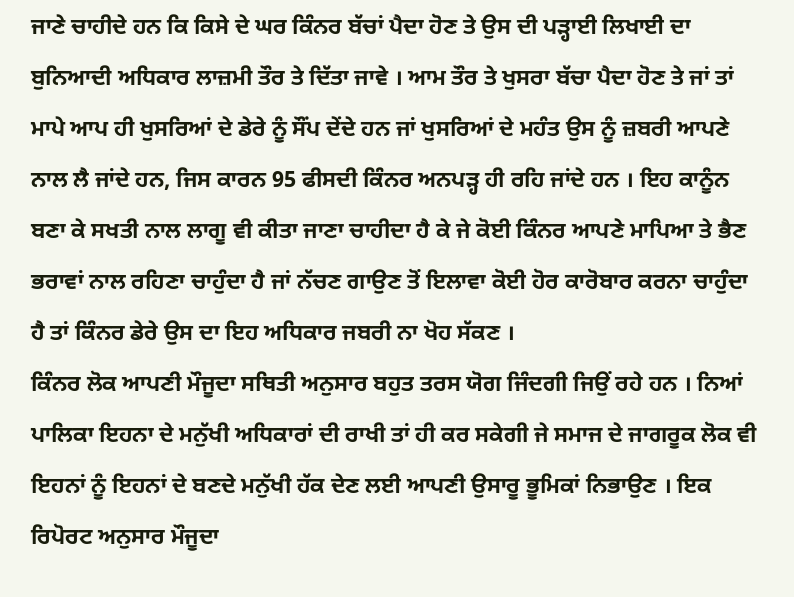ਜਾਣੇ ਚਾਹੀਦੇ ਹਨ ਕਿ ਕਿਸੇ ਦੇ ਘਰ ਕਿੰਨਰ ਬੱਚਾਂ ਪੈਦਾ ਹੋਣ ਤੇ ਉਸ ਦੀ ਪੜ੍ਹਾਈ ਲਿਖਾਈ ਦਾ ਬੁਨਿਆਦੀ ਅਧਿਕਾਰ ਲਾਜ਼ਮੀ ਤੌਰ ਤੇ ਦਿੱਤਾ ਜਾਵੇ । ਆਮ ਤੌਰ ਤੇ ਖੁਸਰਾ ਬੱਚਾ ਪੈਦਾ ਹੋਣ ਤੇ ਜਾਂ ਤਾਂ ਮਾਪੇ ਆਪ ਹੀ ਖੁਸਰਿਆਂ ਦੇ ਡੇਰੇ ਨੂੰ ਸੌਂਪ ਦੇਂਦੇ ਹਨ ਜਾਂ ਖੁਸਰਿਆਂ ਦੇ ਮਹੰਤ ਉਸ ਨੂੰ ਜ਼ਬਰੀ ਆਪਣੇ ਨਾਲ ਲੈ ਜਾਂਦੇ ਹਨ, ਜਿਸ ਕਾਰਨ 95 ਫੀਸਦੀ ਕਿੰਨਰ ਅਨਪੜ੍ਹ ਹੀ ਰਹਿ ਜਾਂਦੇ ਹਨ । ਇਹ ਕਾਨੂੰਨ ਬਣਾ ਕੇ ਸਖਤੀ ਨਾਲ ਲਾਗੂ ਵੀ ਕੀਤਾ ਜਾਣਾ ਚਾਹੀਦਾ ਹੈ ਕੇ ਜੇ ਕੋਈ ਕਿੰਨਰ ਆਪਣੇ ਮਾਪਿਆ ਤੇ ਭੈਣ ਭਰਾਵਾਂ ਨਾਲ ਰਹਿਣਾ ਚਾਹੁੰਦਾ ਹੈ ਜਾਂ ਨੱਚਣ ਗਾਉਣ ਤੋਂ ਇਲਾਵਾ ਕੋਈ ਹੋਰ ਕਾਰੋਬਾਰ ਕਰਨਾ ਚਾਹੁੰਦਾ ਹੈ ਤਾਂ ਕਿੰਨਰ ਡੇਰੇ ਉਸ ਦਾ ਇਹ ਅਧਿਕਾਰ ਜਬਰੀ ਨਾ ਖੋਹ ਸੱਕਣ ।
ਕਿੰਨਰ ਲੋਕ ਆਪਣੀ ਮੌਜੂਦਾ ਸਥਿਤੀ ਅਨੁਸਾਰ ਬਹੁਤ ਤਰਸ ਯੋਗ ਜਿੰਦਗੀ ਜਿਉਂ ਰਹੇ ਹਨ । ਨਿਆਂ ਪਾਲਿਕਾ ਇਹਨਾ ਦੇ ਮਨੁੱਖੀ ਅਧਿਕਾਰਾਂ ਦੀ ਰਾਖੀ ਤਾਂ ਹੀ ਕਰ ਸਕੇਗੀ ਜੇ ਸਮਾਜ ਦੇ ਜਾਗਰੂਕ ਲੋਕ ਵੀ ਇਹਨਾਂ ਨੂੰ ਇਹਨਾਂ ਦੇ ਬਣਦੇ ਮਨੁੱਖੀ ਹੱਕ ਦੇਣ ਲਈ ਆਪਣੀ ਉਸਾਰੂ ਭੂਮਿਕਾਂ ਨਿਭਾਉਣ । ਇਕ ਰਿਪੋਰਟ ਅਨੁਸਾਰ ਮੌਜੂਦਾ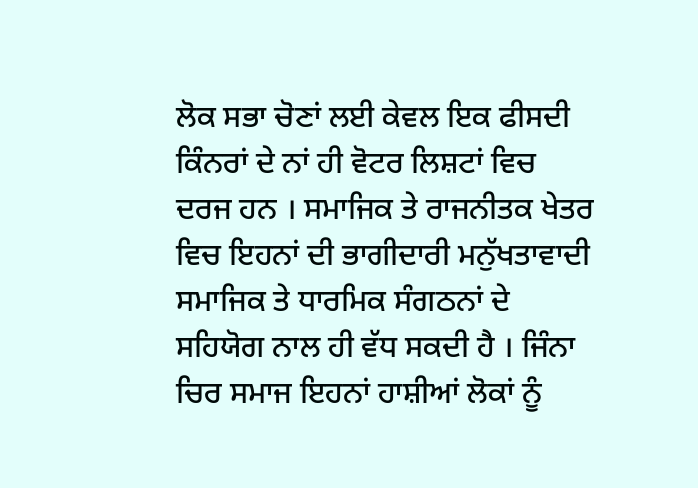ਲੋਕ ਸਭਾ ਚੋਣਾਂ ਲਈ ਕੇਵਲ ਇਕ ਫੀਸਦੀ ਕਿੰਨਰਾਂ ਦੇ ਨਾਂ ਹੀ ਵੋਟਰ ਲਿਸ਼ਟਾਂ ਵਿਚ ਦਰਜ ਹਨ । ਸਮਾਜਿਕ ਤੇ ਰਾਜਨੀਤਕ ਖੇਤਰ ਵਿਚ ਇਹਨਾਂ ਦੀ ਭਾਗੀਦਾਰੀ ਮਨੁੱਖਤਾਵਾਦੀ ਸਮਾਜਿਕ ਤੇ ਧਾਰਮਿਕ ਸੰਗਠਨਾਂ ਦੇ ਸਹਿਯੋਗ ਨਾਲ ਹੀ ਵੱਧ ਸਕਦੀ ਹੈ । ਜਿੰਨਾ ਚਿਰ ਸਮਾਜ ਇਹਨਾਂ ਹਾਸ਼ੀਆਂ ਲੋਕਾਂ ਨੂੰ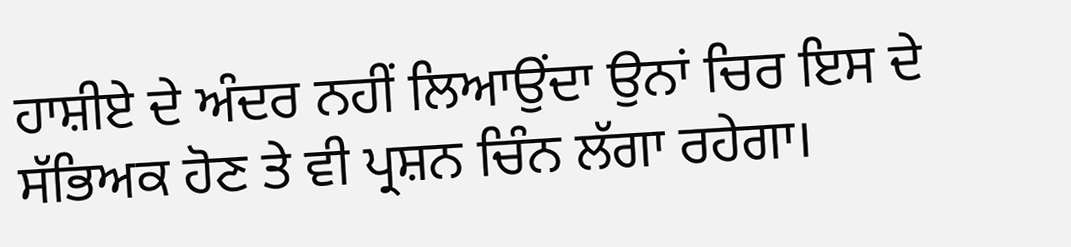ਹਾਸ਼ੀਏ ਦੇ ਅੰਦਰ ਨਹੀਂ ਲਿਆਉਂਦਾ ਉਨਾਂ ਚਿਰ ਇਸ ਦੇ ਸੱਭਿਅਕ ਹੋਣ ਤੇ ਵੀ ਪ੍ਰਸ਼ਨ ਚਿੰਨ ਲੱਗਾ ਰਹੇਗਾ।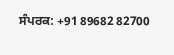ਸੰਪਰਕ: +91 89682 82700